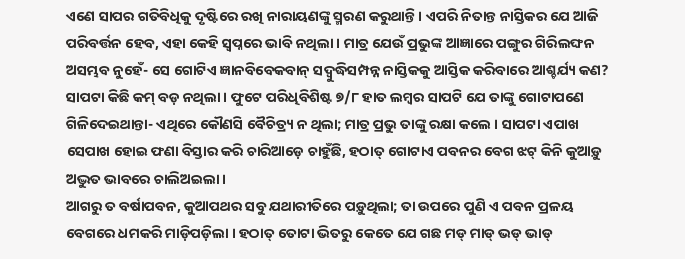ଏଣେ ସାପର ଗତିବିଧିକୁ ଦୃଷ୍ଟିରେ ରଖି ନାରାୟଣଙ୍କୁ ସ୍ମରଣ କରୁଥାନ୍ତି । ଏପରି ନିତାନ୍ତ ନାସ୍ତିକର ଯେ ଆଜି ପରିବର୍ତ୍ତନ ହେବ, ଏହା କେହି ସ୍ୱପ୍ନରେ ଭାବି ନଥିଲା । ମାତ୍ର ଯେଉଁ ପ୍ରଭୁଙ୍କ ଆଜ୍ଞାରେ ପଙ୍ଗୁର ଗିରିଲଙ୍ଘନ ଅସମ୍ଭବ ନୁହେଁ- ସେ ଗୋଟିଏ ଜ୍ଞାନବିବେକବାନ୍ ସଦ୍ବୁଦ୍ଧିସମ୍ପନ୍ନ ନାସ୍ତିକକୁ ଆସ୍ତିକ କରିବାରେ ଆଶ୍ଚର୍ଯ୍ୟ କଣ?
ସାପଟା କିଛି କମ୍ ବଡ଼ ନଥିଲା । ଫୁଟେ ପରିଧିବିଶିଷ୍ଟ ୭/୮ ହାତ ଲମ୍ବର ସାପଟି ଯେ ତାଙ୍କୁ ଗୋଟାପଣେ ଗିଳିଦେଇଥାନ୍ତା- ଏଥିରେ କୌଣସି ବୈଚିତ୍ର୍ୟ ନ ଥିଲା; ମାତ୍ର ପ୍ରଭୁ ତାଙ୍କୁ ରକ୍ଷା କଲେ । ସାପଟା ଏପାଖ ସେପାଖ ହୋଇ ଫଣା ବିସ୍ତାର କରି ଚାରିଆଡ଼େ ଚାହୁଁଛି, ହଠାତ୍ ଗୋଟାଏ ପବନର ବେଗ ଝଟ୍ କିନି କୁଆଡ଼ୁ ଅଦ୍ଭୁତ ଭାବରେ ଚାଲିଅଇଲା ।
ଆଗରୁ ତ ବର୍ଷାପବନ, କୁଆପଥର ସବୁ ଯଥାରୀତିରେ ପଡ଼ୁଥିଲା; ତା ଉପରେ ପୁଣି ଏ ପବନ ପ୍ରଳୟ ବେଗରେ ଧମକରି ମାଡ଼ିପଡ଼ିଲା । ହଠାତ୍ ତୋଟା ଭିତରୁ କେତେ ଯେ ଗଛ ମଡ୍ ମାଡ୍ ଭଡ୍ ଭାଡ୍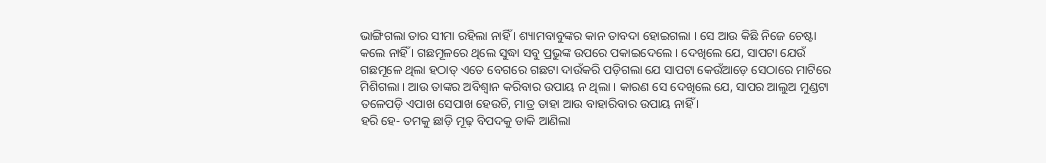ଭାଙ୍ଗିଗଲା ତାର ସୀମା ରହିଲା ନାହିଁ । ଶ୍ୟାମବାବୁଙ୍କର କାନ ତାବଦା ହୋଇଗଲା । ସେ ଆଉ କିଛି ନିଜେ ଚେଷ୍ଟା କଲେ ନାହିଁ । ଗଛମୂଳରେ ଥିଲେ ସୁଦ୍ଧା ସବୁ ପ୍ରଭୁଙ୍କ ଉପରେ ପକାଇଦେଲେ । ଦେଖିଲେ ଯେ, ସାପଟା ଯେଉଁ ଗଛମୂଳେ ଥିଲା ହଠାତ୍ ଏତେ ବେଗରେ ଗଛଟା ଦାଉଁକରି ପଡ଼ିଗଲା ଯେ ସାପଟା କେଉଁଆଡ଼େ ସେଠାରେ ମାଟିରେ ମିଶିଗଲା । ଆଉ ତାଙ୍କର ଅବିଶ୍ୱାନ କରିବାର ଉପାୟ ନ ଥିଲା । କାରଣ ସେ ଦେଖିଲେ ଯେ, ସାପର ଆଲୁଅ ମୁଣ୍ଡଟା ତଳେପଡ଼ି ଏପାଖ ସେପାଖ ହେଉଚି, ମାତ୍ର ତାହା ଆଉ ବାହାରିବାର ଉପାୟ ନାହିଁ ।
ହରି ହେ- ତମକୁ ଛାଡ଼ି ମୂଢ଼ ବିପଦକୁ ଡାକି ଆଣିଲା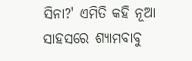ସିନା?' ଏମିତି କହି ନୂଆ ସାହସରେ ଶ୍ୟାମବାବୁ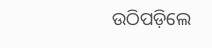ଉଠିପଡ଼ିଲେ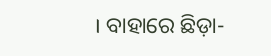। ବାହାରେ ଛିଡ଼ା-